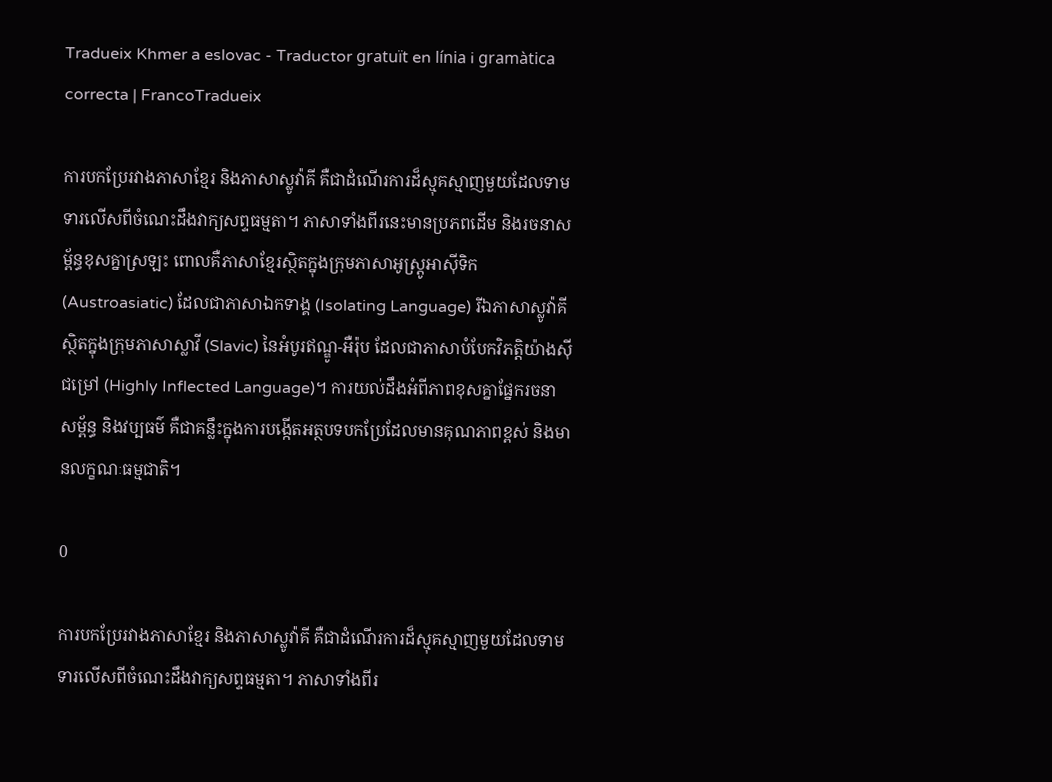Tradueix Khmer a eslovac - Traductor gratuït en línia i gramàtica correcta | FrancoTradueix

ការបកប្រែរវាងភាសាខ្មែរ និងភាសាស្លូវ៉ាគី គឺជាដំណើរការដ៏ស្មុគស្មាញមួយដែលទាមទារលើសពីចំណេះដឹងវាក្យសព្ទធម្មតា។ ភាសាទាំងពីរនេះមានប្រភពដើម និងរចនាសម្ព័ន្ធខុសគ្នាស្រឡះ ពោលគឺភាសាខ្មែរស្ថិតក្នុងក្រុមភាសាអូស្ត្រូអាស៊ីទិក (Austroasiatic) ដែលជាភាសាឯកទាង្គ (Isolating Language) រីឯភាសាស្លូវ៉ាគី ស្ថិតក្នុងក្រុមភាសាស្លាវី (Slavic) នៃអំបូរឥណ្ឌូ-អឺរ៉ុប ដែលជាភាសាបំបែកវិភត្តិយ៉ាងស៊ីជម្រៅ (Highly Inflected Language)។ ការយល់ដឹងអំពីភាពខុសគ្នាផ្នែករចនាសម្ព័ន្ធ និងវប្បធម៌ គឺជាគន្លឹះក្នុងការបង្កើតអត្ថបទបកប្រែដែលមានគុណភាពខ្ពស់ និងមានលក្ខណៈធម្មជាតិ។

0

ការបកប្រែរវាងភាសាខ្មែរ និងភាសាស្លូវ៉ាគី គឺជាដំណើរការដ៏ស្មុគស្មាញមួយដែលទាមទារលើសពីចំណេះដឹងវាក្យសព្ទធម្មតា។ ភាសាទាំងពីរ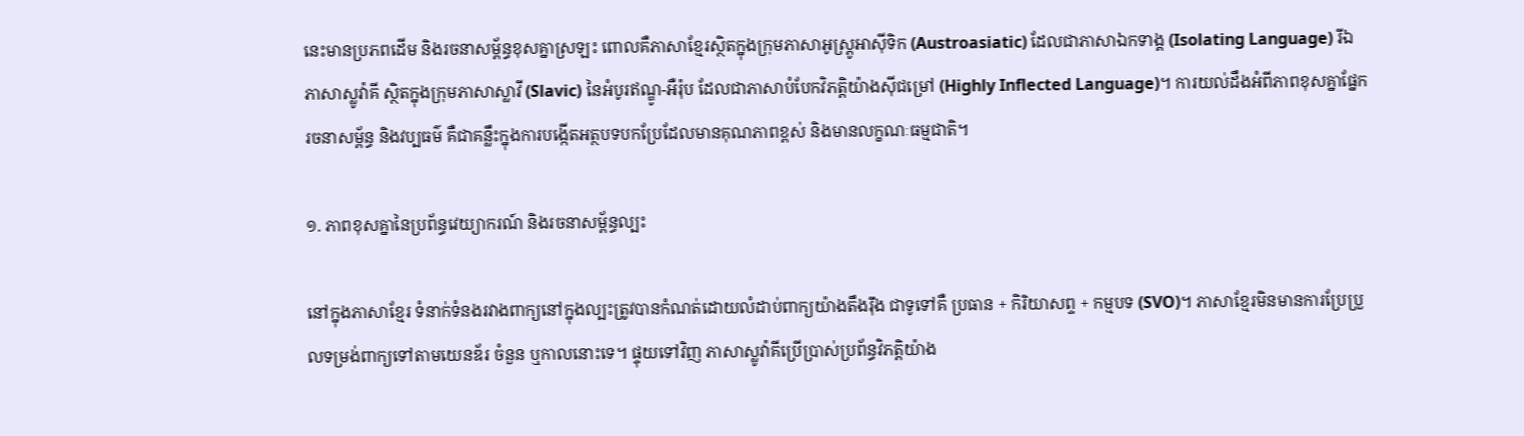នេះមានប្រភពដើម និងរចនាសម្ព័ន្ធខុសគ្នាស្រឡះ ពោលគឺភាសាខ្មែរស្ថិតក្នុងក្រុមភាសាអូស្ត្រូអាស៊ីទិក (Austroasiatic) ដែលជាភាសាឯកទាង្គ (Isolating Language) រីឯភាសាស្លូវ៉ាគី ស្ថិតក្នុងក្រុមភាសាស្លាវី (Slavic) នៃអំបូរឥណ្ឌូ-អឺរ៉ុប ដែលជាភាសាបំបែកវិភត្តិយ៉ាងស៊ីជម្រៅ (Highly Inflected Language)។ ការយល់ដឹងអំពីភាពខុសគ្នាផ្នែករចនាសម្ព័ន្ធ និងវប្បធម៌ គឺជាគន្លឹះក្នុងការបង្កើតអត្ថបទបកប្រែដែលមានគុណភាពខ្ពស់ និងមានលក្ខណៈធម្មជាតិ។

១. ភាពខុសគ្នានៃប្រព័ន្ធវេយ្យាករណ៍ និងរចនាសម្ព័ន្ធល្បះ

នៅក្នុងភាសាខ្មែរ ទំនាក់ទំនងរវាងពាក្យនៅក្នុងល្បះត្រូវបានកំណត់ដោយលំដាប់ពាក្យយ៉ាងតឹងរ៉ឹង ជាទូទៅគឺ ប្រធាន + កិរិយាសព្ទ + កម្មបទ (SVO)។ ភាសាខ្មែរមិនមានការប្រែប្រួលទម្រង់ពាក្យទៅតាមយេនឌ័រ ចំនួន ឬកាលនោះទេ។ ផ្ទុយទៅវិញ ភាសាស្លូវ៉ាគីប្រើប្រាស់ប្រព័ន្ធវិភត្តិយ៉ាង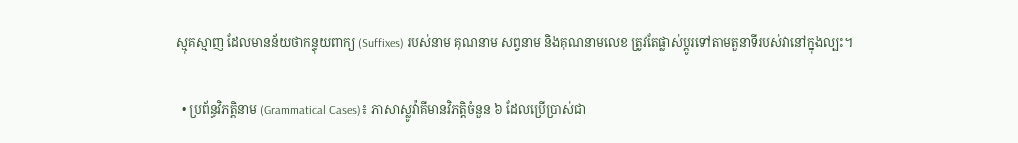ស្មុគស្មាញ ដែលមានន័យថាកន្ទុយពាក្យ (Suffixes) របស់នាម គុណនាម សព្វនាម និងគុណនាមលេខ ត្រូវតែផ្លាស់ប្តូរទៅតាមតួនាទីរបស់វានៅក្នុងល្បះ។

  • ប្រព័ន្ធវិភត្តិនាម (Grammatical Cases)៖ ភាសាស្លូវ៉ាគីមានវិភត្តិចំនួន ៦ ដែលប្រើប្រាស់ជា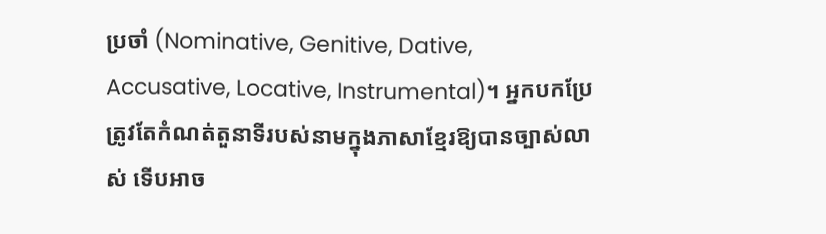ប្រចាំ (Nominative, Genitive, Dative, Accusative, Locative, Instrumental)។ អ្នកបកប្រែត្រូវតែកំណត់តួនាទីរបស់នាមក្នុងភាសាខ្មែរឱ្យបានច្បាស់លាស់ ទើបអាច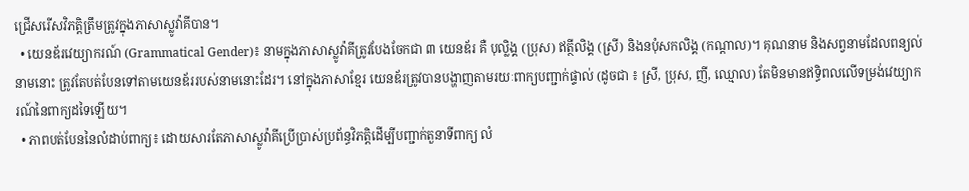ជ្រើសរើសវិភត្តិត្រឹមត្រូវក្នុងភាសាស្លូវ៉ាគីបាន។
  • យេនឌ័រវេយ្យាករណ៍ (Grammatical Gender)៖ នាមក្នុងភាសាស្លូវ៉ាគីត្រូវបែងចែកជា ៣ យេនឌ័រ គឺ បុល្លិង្គ (ប្រុស) ឥត្ថីលិង្គ (ស្រី) និងនបុំសកលិង្គ (កណ្តាល)។ គុណនាម និងសព្វនាមដែលពន្យល់នាមនោះ ត្រូវតែបត់បែនទៅតាមយេនឌ័ររបស់នាមនោះដែរ។ នៅក្នុងភាសាខ្មែរ យេនឌ័រត្រូវបានបង្ហាញតាមរយៈពាក្យបញ្ជាក់ផ្ទាល់ (ដូចជា ៖ ស្រី, ប្រុស, ញី, ឈ្មោល) តែមិនមានឥទ្ធិពលលើទម្រង់វេយ្យាករណ៍នៃពាក្យដទៃឡើយ។
  • ភាពបត់បែននៃលំដាប់ពាក្យ៖ ដោយសារតែភាសាស្លូវ៉ាគីប្រើប្រាស់ប្រព័ន្ធវិភត្តិដើម្បីបញ្ជាក់តួនាទីពាក្យ លំ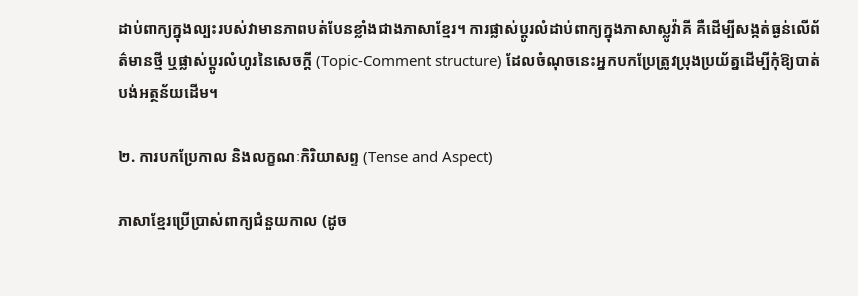ដាប់ពាក្យក្នុងល្បះរបស់វាមានភាពបត់បែនខ្លាំងជាងភាសាខ្មែរ។ ការផ្លាស់ប្តូរលំដាប់ពាក្យក្នុងភាសាស្លូវ៉ាគី គឺដើម្បីសង្កត់ធ្ងន់លើព័ត៌មានថ្មី ឬផ្លាស់ប្តូរលំហូរនៃសេចក្តី (Topic-Comment structure) ដែលចំណុចនេះអ្នកបកប្រែត្រូវប្រុងប្រយ័ត្នដើម្បីកុំឱ្យបាត់បង់អត្ថន័យដើម។

២. ការបកប្រែកាល និងលក្ខណៈកិរិយាសព្ទ (Tense and Aspect)

ភាសាខ្មែរប្រើប្រាស់ពាក្យជំនួយកាល (ដូច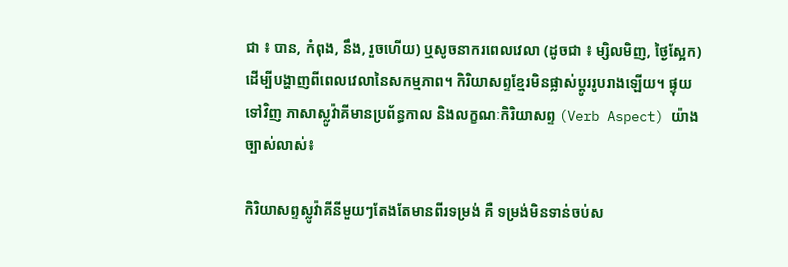ជា ៖ បាន, កំពុង, នឹង, រួចហើយ) ឬសូចនាករពេលវេលា (ដូចជា ៖ ម្សិលមិញ, ថ្ងៃស្អែក) ដើម្បីបង្ហាញពីពេលវេលានៃសកម្មភាព។ កិរិយាសព្ទខ្មែរមិនផ្លាស់ប្តូររូបរាងឡើយ។ ផ្ទុយទៅវិញ ភាសាស្លូវ៉ាគីមានប្រព័ន្ធកាល និងលក្ខណៈកិរិយាសព្ទ (Verb Aspect) យ៉ាងច្បាស់លាស់៖

កិរិយាសព្ទស្លូវ៉ាគីនីមួយៗតែងតែមានពីរទម្រង់ គឺ ទម្រង់មិនទាន់ចប់ស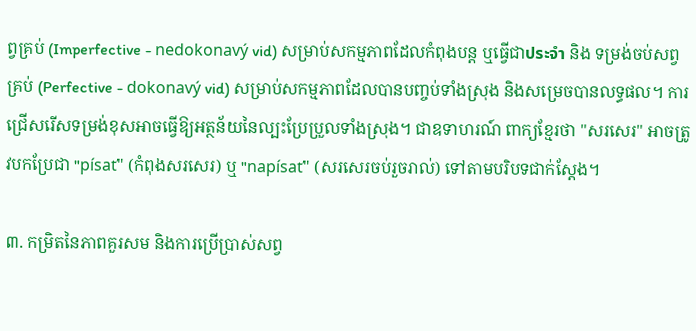ព្វគ្រប់ (Imperfective - nedokonavý vid) សម្រាប់សកម្មភាពដែលកំពុងបន្ត ឬធ្វើជាประจำ និង ទម្រង់ចប់សព្វគ្រប់ (Perfective - dokonavý vid) សម្រាប់សកម្មភាពដែលបានបញ្ចប់ទាំងស្រុង និងសម្រេចបានលទ្ធផល។ ការជ្រើសរើសទម្រង់ខុសអាចធ្វើឱ្យអត្ថន័យនៃល្បះប្រែប្រួលទាំងស្រុង។ ជាឧទាហរណ៍ ពាក្យខ្មែរថា "សរសេរ" អាចត្រូវបកប្រែជា "písať" (កំពុងសរសេរ) ឬ "napísať" (សរសេរចប់រួចរាល់) ទៅតាមបរិបទជាក់ស្តែង។

៣. កម្រិតនៃភាពគួរសម និងការប្រើប្រាស់សព្វ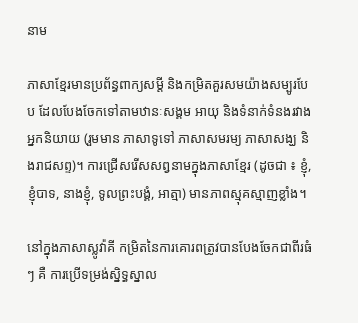នាម

ភាសាខ្មែរមានប្រព័ន្ធពាក្យសម្តី និងកម្រិតគួរសមយ៉ាងសម្បូរបែប ដែលបែងចែកទៅតាមឋានៈសង្គម អាយុ និងទំនាក់ទំនងរវាងអ្នកនិយាយ (រួមមាន ភាសាទូទៅ ភាសាសមរម្យ ភាសាសង្ឃ និងរាជសព្ទ)។ ការជ្រើសរើសសព្វនាមក្នុងភាសាខ្មែរ (ដូចជា ៖ ខ្ញុំ, ខ្ញុំបាទ, នាងខ្ញុំ, ទូលព្រះបង្គំ, អាត្មា) មានភាពស្មុគស្មាញខ្លាំង។

នៅក្នុងភាសាស្លូវ៉ាគី កម្រិតនៃការគោរពត្រូវបានបែងចែកជាពីរធំៗ គឺ ការប្រើទម្រង់ស្និទ្ធស្នាល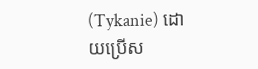(Tykanie) ដោយប្រើស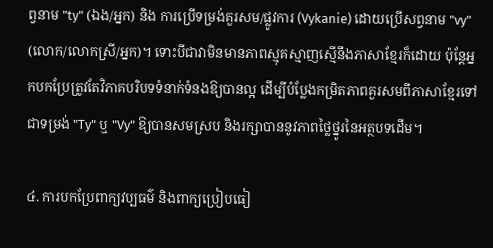ព្វនាម "ty" (ឯង/អ្នក) និង ការប្រើទម្រង់គួរសម/ផ្លូវការ (Vykanie) ដោយប្រើសព្វនាម "vy" (លោក/លោកស្រី/អ្នក)។ ទោះបីជាវាមិនមានភាពស្មុគស្មាញស្មើនឹងភាសាខ្មែរក៏ដោយ ប៉ុន្តែអ្នកបកប្រែត្រូវតែវិភាគបរិបទទំនាក់ទំនងឱ្យបានល្អ ដើម្បីបំប្លែងកម្រិតភាពគួរសមពីភាសាខ្មែរទៅជាទម្រង់ "Ty" ឬ "Vy" ឱ្យបានសមស្រប និងរក្សាបាននូវភាពថ្លៃថ្នូរនៃអត្ថបទដើម។

៤. ការបកប្រែពាក្យវប្បធម៌ និងពាក្យប្រៀបធៀ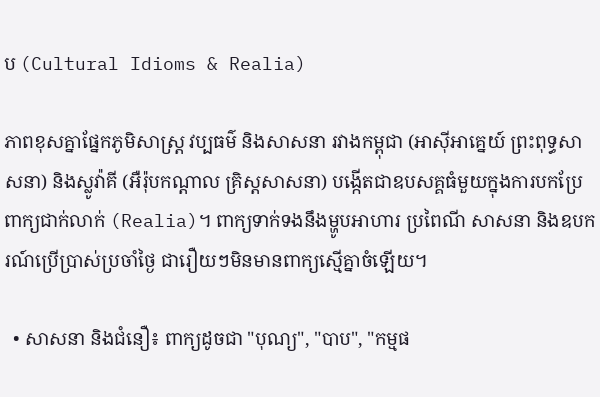ប (Cultural Idioms & Realia)

ភាពខុសគ្នាផ្នែកភូមិសាស្ត្រ វប្បធម៌ និងសាសនា រវាងកម្ពុជា (អាស៊ីអាគ្នេយ៍ ព្រះពុទ្ធសាសនា) និងស្លូវ៉ាគី (អឺរ៉ុបកណ្តាល គ្រិស្តសាសនា) បង្កើតជាឧបសគ្គធំមួយក្នុងការបកប្រែពាក្យជាក់លាក់ (Realia)។ ពាក្យទាក់ទងនឹងម្ហូបអាហារ ប្រពៃណី សាសនា និងឧបករណ៍ប្រើប្រាស់ប្រចាំថ្ងៃ ជារឿយៗមិនមានពាក្យស្មើគ្នាចំឡើយ។

  • សាសនា និងជំនឿ៖ ពាក្យដូចជា "បុណ្យ", "បាប", "កម្មផ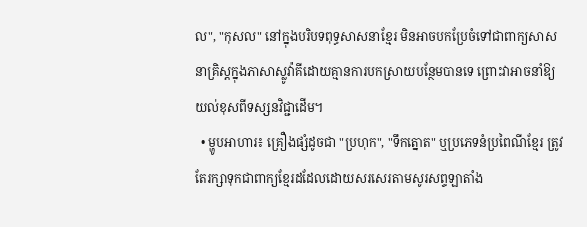ល", "កុសល" នៅក្នុងបរិបទពុទ្ធសាសនាខ្មែរ មិនអាចបកប្រែចំទៅជាពាក្យសាសនាគ្រិស្តក្នុងភាសាស្លូវ៉ាគីដោយគ្មានការបកស្រាយបន្ថែមបានទេ ព្រោះវាអាចនាំឱ្យយល់ខុសពីទស្សនវិជ្ជាដើម។
  • ម្ហូបអាហារ៖ គ្រឿងផ្សំដូចជា "ប្រហុក", "ទឹកត្នោត" ឬប្រភេទនំប្រពៃណីខ្មែរ ត្រូវតែរក្សាទុកជាពាក្យខ្មែរដដែលដោយសរសេរតាមសូរសព្ទឡាតាំង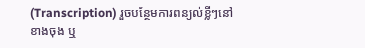(Transcription) រួចបន្ថែមការពន្យល់ខ្លីៗនៅខាងចុង ឬ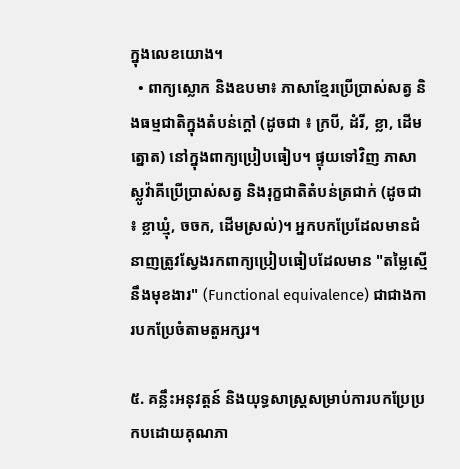ក្នុងលេខយោង។
  • ពាក្យស្លោក និងឧបមា៖ ភាសាខ្មែរប្រើប្រាស់សត្វ និងធម្មជាតិក្នុងតំបន់ក្តៅ (ដូចជា ៖ ក្របី, ដំរី, ខ្លា, ដើមត្នោត) នៅក្នុងពាក្យប្រៀបធៀប។ ផ្ទុយទៅវិញ ភាសាស្លូវ៉ាគីប្រើប្រាស់សត្វ និងរុក្ខជាតិតំបន់ត្រជាក់ (ដូចជា ៖ ខ្លាឃ្មុំ, ចចក, ដើមស្រល់)។ អ្នកបកប្រែដែលមានជំនាញត្រូវស្វែងរកពាក្យប្រៀបធៀបដែលមាន "តម្លៃស្មើនឹងមុខងារ" (Functional equivalence) ជាជាងការបកប្រែចំតាមតួអក្សរ។

៥. គន្លឹះអនុវត្តន៍ និងយុទ្ធសាស្ត្រសម្រាប់ការបកប្រែប្រកបដោយគុណភា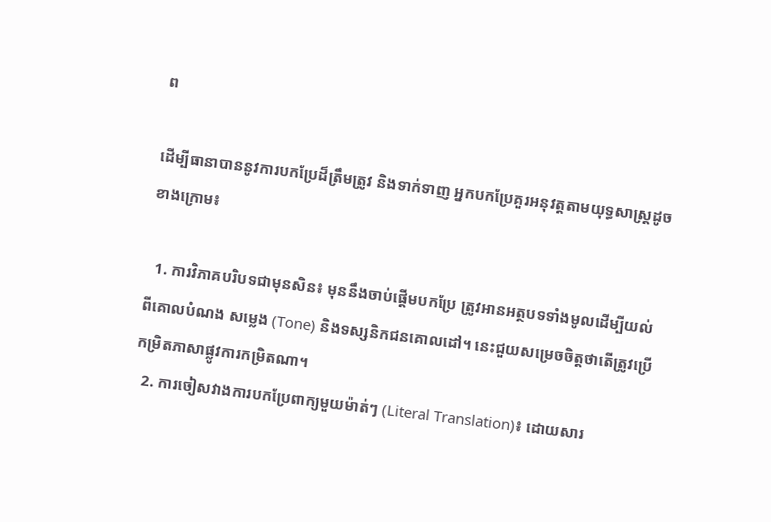ព

ដើម្បីធានាបាននូវការបកប្រែដ៏ត្រឹមត្រូវ និងទាក់ទាញ អ្នកបកប្រែគួរអនុវត្តតាមយុទ្ធសាស្ត្រដូចខាងក្រោម៖

  1. ការវិភាគបរិបទជាមុនសិន៖ មុននឹងចាប់ផ្តើមបកប្រែ ត្រូវអានអត្ថបទទាំងមូលដើម្បីយល់ពីគោលបំណង សម្លេង (Tone) និងទស្សនិកជនគោលដៅ។ នេះជួយសម្រេចចិត្តថាតើត្រូវប្រើកម្រិតភាសាផ្លូវការកម្រិតណា។
  2. ការចៀសវាងការបកប្រែពាក្យមួយម៉ាត់ៗ (Literal Translation)៖ ដោយសារ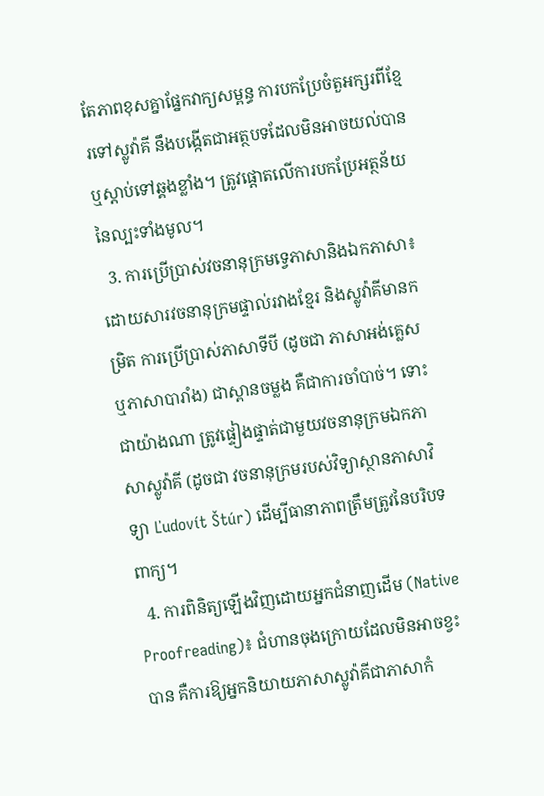តែភាពខុសគ្នាផ្នែកវាក្យសម្ពន្ធ ការបកប្រែចំតួអក្សរពីខ្មែរទៅស្លូវ៉ាគី នឹងបង្កើតជាអត្ថបទដែលមិនអាចយល់បាន ឬស្តាប់ទៅឆ្គងខ្លាំង។ ត្រូវផ្តោតលើការបកប្រែអត្ថន័យនៃល្បះទាំងមូល។
  3. ការប្រើប្រាស់វចនានុក្រមទ្វេភាសានិងឯកភាសា៖ ដោយសារវចនានុក្រមផ្ទាល់រវាងខ្មែរ និងស្លូវ៉ាគីមានកម្រិត ការប្រើប្រាស់ភាសាទីបី (ដូចជា ភាសាអង់គ្លេស ឬភាសាបារាំង) ជាស្ពានចម្លង គឺជាការចាំបាច់។ ទោះជាយ៉ាងណា ត្រូវផ្ទៀងផ្ទាត់ជាមួយវចនានុក្រមឯកភាសាស្លូវ៉ាគី (ដូចជា វចនានុក្រមរបស់វិទ្យាស្ថានភាសាវិទ្យា Ľudovít Štúr) ដើម្បីធានាភាពត្រឹមត្រូវនៃបរិបទពាក្យ។
  4. ការពិនិត្យឡើងវិញដោយអ្នកជំនាញដើម (Native Proofreading)៖ ជំហានចុងក្រោយដែលមិនអាចខ្វះបាន គឺការឱ្យអ្នកនិយាយភាសាស្លូវ៉ាគីជាភាសាកំ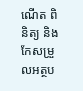ណើត ពិនិត្យ និងកែសម្រួលអត្ថប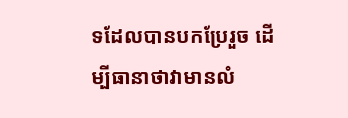ទដែលបានបកប្រែរួច ដើម្បីធានាថាវាមានលំ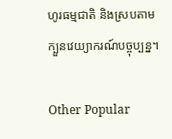ហូរធម្មជាតិ និងស្របតាមក្បួនវេយ្យាករណ៍បច្ចុប្បន្ន។

Other Popular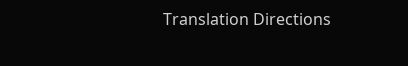Translation Directions